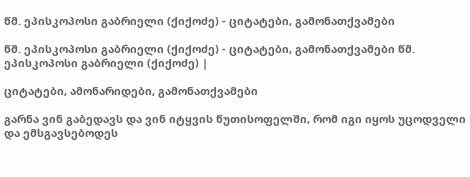წმ. ეპისკოპოსი გაბრიელი (ქიქოძე) - ციტატები, გამონათქვამები

წმ. ეპისკოპოსი გაბრიელი (ქიქოძე) - ციტატები, გამონათქვამები წმ. ეპისკოპოსი გაბრიელი (ქიქოძე) |

ციტატები, ამონარიდები, გამონათქვამები

გარნა ვინ გაბედავს და ვინ იტყვის წუთისოფელში, რომ იგი იყოს უცოდველი და ემსგავსებოდეს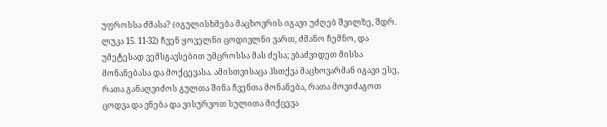უფროსსა ძმასა? (იგულისხმება მაცხოვრის იგავი უძღებ შვილზე, შდრ. ლუკა 15. 11-32) ჩვენ ყოველნი ცოდივლნი ვართ, ძმანო ჩემნო, და უმეტესად ვემსგავსებით უმცროსსა მას ძესა; ვბაძვიდეთ მისსა მონანებასა და მოქცევასა. ამისთვისაცა ჰსთქვა მაცხოვარმან იგავი ესე, რათა განაღვიძოს გულთა შინა ჩვენთა მონანება, რათა მოვიძაგოთ ცოდვა და ვნება და ვისურვოთ სულითა მიქცევა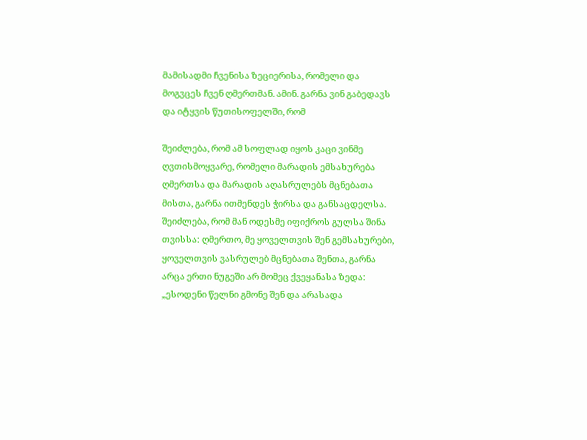მამისადმი ჩვენისა ზეციერისა, რომელი და მოგვცეს ჩვენ ღმერთმან. ამინ. გარნა ვინ გაბედავს და იტყვის წუთისოფელში, რომ

შეიძლება, რომ ამ სოფლად იყოს კაცი ვინმე ღვთისმოყვარე, რომელი მარადის ემსახურება ღმერთსა და მარადის აღასრულებს მცნებათა მისთა, გარნა ითმენდეს ჭირსა და განსაცდელსა. შეიძლება, რომ მან ოდესმე იფიქროს გულსა შინა თვისსა: ღმერთო, მე ყოველთვის შენ გემსახურები, ყოველთვის ვასრულებ მცნებათა შენთა, გარნა არცა ერთი ნუგეში არ მომეც ქვეყანასა ზედა: „ესოდენი წელნი გმონე შენ და არასადა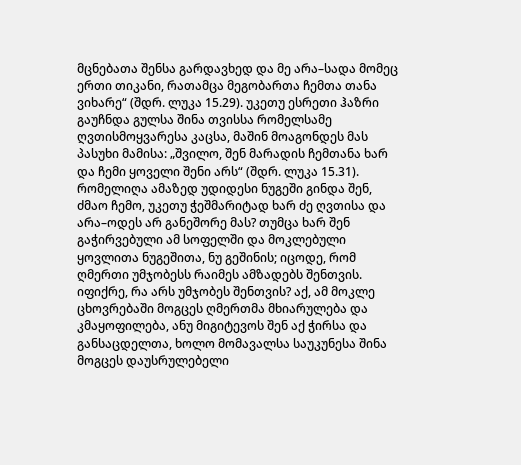მცნებათა შენსა გარდავხედ და მე არა–სადა მომეც ერთი თიკანი, რათამცა მეგობართა ჩემთა თანა ვიხარე“ (შდრ. ლუკა 15.29). უკეთუ ესრეთი ჰაზრი გაუჩნდა გულსა შინა თვისსა რომელსამე ღვთისმოყვარესა კაცსა, მაშინ მოაგონდეს მას პასუხი მამისა: „შვილო, შენ მარადის ჩემთანა ხარ და ჩემი ყოველი შენი არს“ (შდრ. ლუკა 15.31). რომელიღა ამაზედ უდიდესი ნუგეში გინდა შენ, ძმაო ჩემო, უკეთუ ჭეშმარიტად ხარ ძე ღვთისა და არა–ოდეს არ განეშორე მას? თუმცა ხარ შენ გაჭირვებული ამ სოფელში და მოკლებული ყოვლითა ნუგეშითა, ნუ გეშინის; იცოდე, რომ ღმერთი უმჯობესს რაიმეს ამზადებს შენთვის. იფიქრე, რა არს უმჯობეს შენთვის? აქ, ამ მოკლე ცხოვრებაში მოგცეს ღმერთმა მხიარულება და კმაყოფილება, ანუ მიგიტევოს შენ აქ ჭირსა და განსაცდელთა, ხოლო მომავალსა საუკუნესა შინა მოგცეს დაუსრულებელი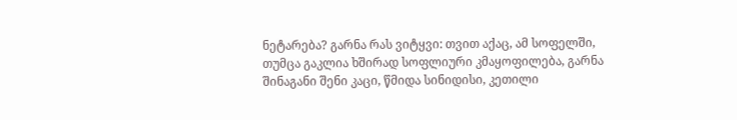ნეტარება? გარნა რას ვიტყვი: თვით აქაც, ამ სოფელში, თუმცა გაკლია ხშირად სოფლიური კმაყოფილება, გარნა შინაგანი შენი კაცი, წმიდა სინიდისი, კეთილი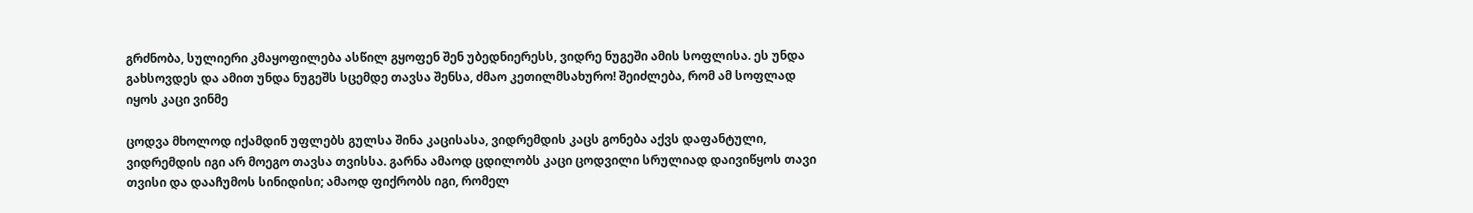გრძნობა, სულიერი კმაყოფილება ასწილ გყოფენ შენ უბედნიერესს, ვიდრე ნუგეში ამის სოფლისა. ეს უნდა გახსოვდეს და ამით უნდა ნუგეშს სცემდე თავსა შენსა, ძმაო კეთილმსახურო! შეიძლება, რომ ამ სოფლად იყოს კაცი ვინმე

ცოდვა მხოლოდ იქამდინ უფლებს გულსა შინა კაცისასა, ვიდრემდის კაცს გონება აქვს დაფანტული, ვიდრემდის იგი არ მოეგო თავსა თვისსა. გარნა ამაოდ ცდილობს კაცი ცოდვილი სრულიად დაივიწყოს თავი თვისი და დააჩუმოს სინიდისი; ამაოდ ფიქრობს იგი, რომელ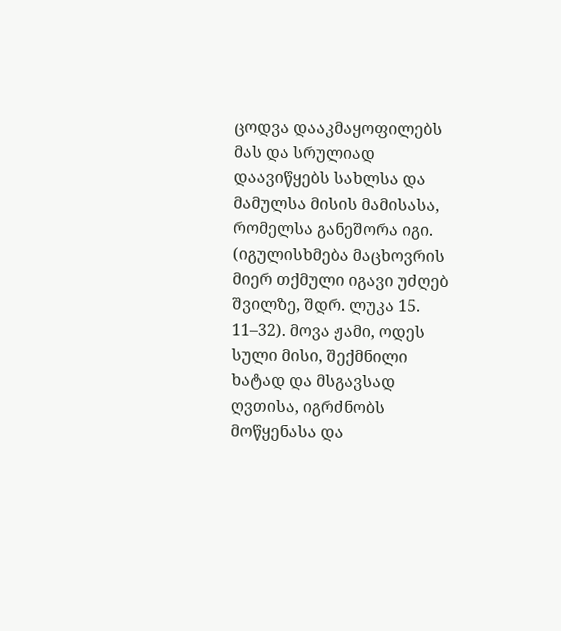ცოდვა დააკმაყოფილებს მას და სრულიად დაავიწყებს სახლსა და მამულსა მისის მამისასა, რომელსა განეშორა იგი. (იგულისხმება მაცხოვრის მიერ თქმული იგავი უძღებ შვილზე, შდრ. ლუკა 15. 11–32). მოვა ჟამი, ოდეს სული მისი, შექმნილი ხატად და მსგავსად ღვთისა, იგრძნობს მოწყენასა და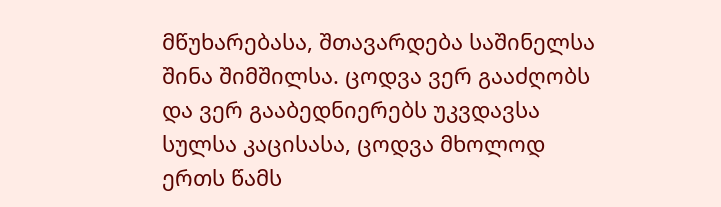მწუხარებასა, შთავარდება საშინელსა შინა შიმშილსა. ცოდვა ვერ გააძღობს და ვერ გააბედნიერებს უკვდავსა სულსა კაცისასა, ცოდვა მხოლოდ ერთს წამს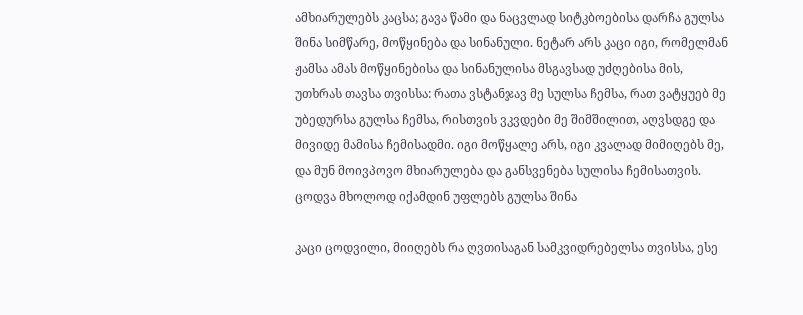ამხიარულებს კაცსა; გავა წამი და ნაცვლად სიტკბოებისა დარჩა გულსა შინა სიმწარე, მოწყინება და სინანული. ნეტარ არს კაცი იგი, რომელმან ჟამსა ამას მოწყინებისა და სინანულისა მსგავსად უძღებისა მის, უთხრას თავსა თვისსა: რათა ვსტანჯავ მე სულსა ჩემსა, რათ ვატყუებ მე უბედურსა გულსა ჩემსა, რისთვის ვკვდები მე შიმშილით, აღვსდგე და მივიდე მამისა ჩემისადმი. იგი მოწყალე არს, იგი კვალად მიმიღებს მე, და მუნ მოივპოვო მხიარულება და განსვენება სულისა ჩემისათვის. ცოდვა მხოლოდ იქამდინ უფლებს გულსა შინა

კაცი ცოდვილი, მიიღებს რა ღვთისაგან სამკვიდრებელსა თვისსა, ესე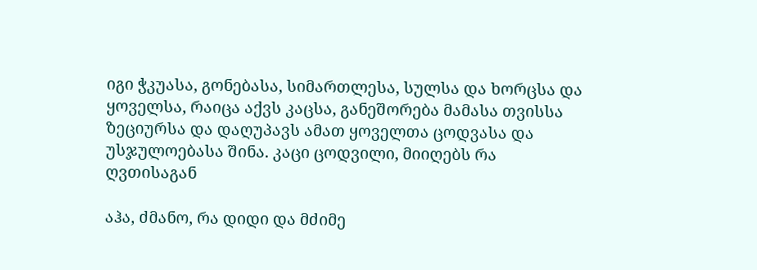იგი ჭკუასა, გონებასა, სიმართლესა, სულსა და ხორცსა და ყოველსა, რაიცა აქვს კაცსა, განეშორება მამასა თვისსა ზეციურსა და დაღუპავს ამათ ყოველთა ცოდვასა და უსჯულოებასა შინა. კაცი ცოდვილი, მიიღებს რა ღვთისაგან

აჰა, ძმანო, რა დიდი და მძიმე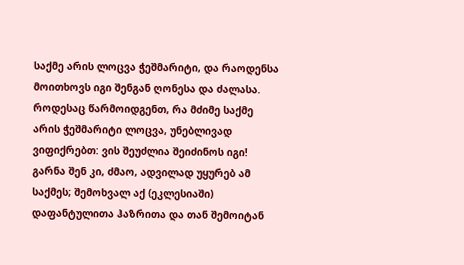საქმე არის ლოცვა ჭეშმარიტი, და რაოდენსა მოითხოვს იგი შენგან ღონესა და ძალასა. როდესაც წარმოიდგენთ, რა მძიმე საქმე არის ჭეშმარიტი ლოცვა, უნებლივად ვიფიქრებთ: ვის შეუძლია შეიძინოს იგი! გარნა შენ კი, ძმაო, ადვილად უყურებ ამ საქმეს; შემოხვალ აქ (ეკლესიაში) დაფანტულითა ჰაზრითა და თან შემოიტან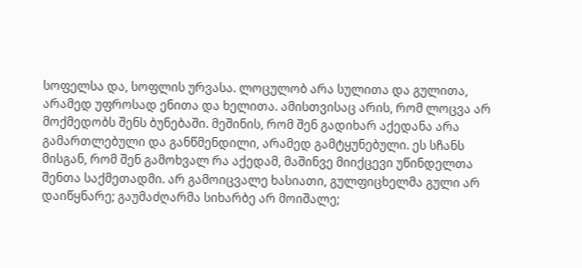სოფელსა და, სოფლის ურვასა. ლოცულობ არა სულითა და გულითა, არამედ უფროსად ენითა და ხელითა. ამისთვისაც არის, რომ ლოცვა არ მოქმედობს შენს ბუნებაში. მეშინის, რომ შენ გადიხარ აქედანა არა გამართლებული და განწმენდილი, არამედ გამტყუნებული. ეს სჩანს მისგან, რომ შენ გამოხვალ რა აქედამ, მაშინვე მიიქცევი უწინდელთა შენთა საქმეთადმი. არ გამოიცვალე ხასიათი, გულფიცხელმა გული არ დაიწყნარე; გაუმაძღარმა სიხარბე არ მოიშალე;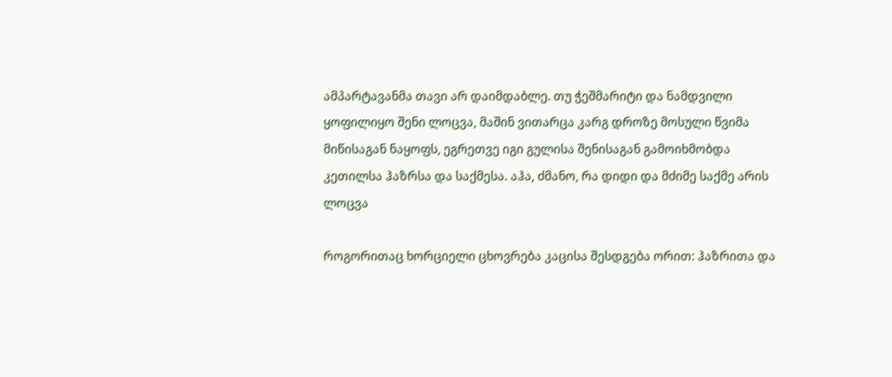ამპარტავანმა თავი არ დაიმდაბლე. თუ ჭეშმარიტი და ნამდვილი ყოფილიყო შენი ლოცვა, მაშინ ვითარცა კარგ დროზე მოსული წვიმა მიწისაგან ნაყოფს, ეგრეთვე იგი გულისა შენისაგან გამოიხმობდა კეთილსა ჰაზრსა და საქმესა. აჰა, ძმანო, რა დიდი და მძიმე საქმე არის ლოცვა

როგორითაც ხორციელი ცხოვრება კაცისა შესდგება ორით: ჰაზრითა და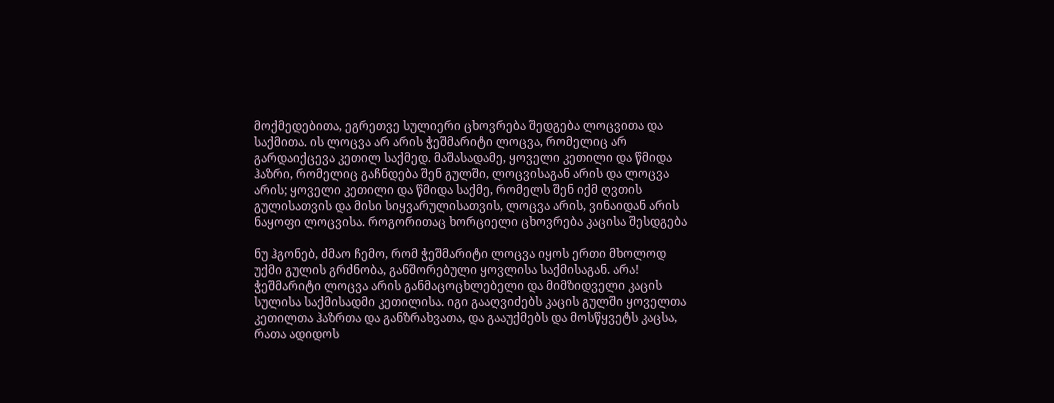მოქმედებითა, ეგრეთვე სულიერი ცხოვრება შედგება ლოცვითა და საქმითა. ის ლოცვა არ არის ჭეშმარიტი ლოცვა, რომელიც არ გარდაიქცევა კეთილ საქმედ. მაშასადამე, ყოველი კეთილი და წმიდა ჰაზრი, რომელიც გაჩნდება შენ გულში, ლოცვისაგან არის და ლოცვა არის; ყოველი კეთილი და წმიდა საქმე, რომელს შენ იქმ ღვთის გულისათვის და მისი სიყვარულისათვის, ლოცვა არის, ვინაიდან არის ნაყოფი ლოცვისა. როგორითაც ხორციელი ცხოვრება კაცისა შესდგება

ნუ ჰგონებ, ძმაო ჩემო, რომ ჭეშმარიტი ლოცვა იყოს ერთი მხოლოდ უქმი გულის გრძნობა, განშორებული ყოვლისა საქმისაგან. არა! ჭეშმარიტი ლოცვა არის განმაცოცხლებელი და მიმზიდველი კაცის სულისა საქმისადმი კეთილისა. იგი გააღვიძებს კაცის გულში ყოველთა კეთილთა ჰაზრთა და განზრახვათა, და გააუქმებს და მოსწყვეტს კაცსა, რათა ადიდოს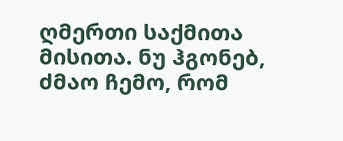ღმერთი საქმითა მისითა. ნუ ჰგონებ, ძმაო ჩემო, რომ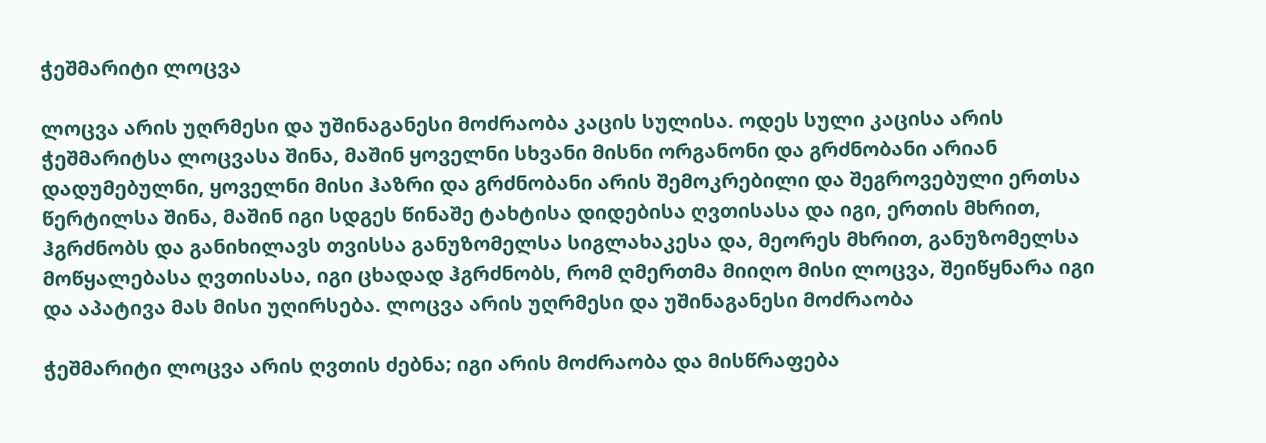ჭეშმარიტი ლოცვა

ლოცვა არის უღრმესი და უშინაგანესი მოძრაობა კაცის სულისა. ოდეს სული კაცისა არის ჭეშმარიტსა ლოცვასა შინა, მაშინ ყოველნი სხვანი მისნი ორგანონი და გრძნობანი არიან დადუმებულნი, ყოველნი მისი ჰაზრი და გრძნობანი არის შემოკრებილი და შეგროვებული ერთსა წერტილსა შინა, მაშინ იგი სდგეს წინაშე ტახტისა დიდებისა ღვთისასა და იგი, ერთის მხრით, ჰგრძნობს და განიხილავს თვისსა განუზომელსა სიგლახაკესა და, მეორეს მხრით, განუზომელსა მოწყალებასა ღვთისასა, იგი ცხადად ჰგრძნობს, რომ ღმერთმა მიიღო მისი ლოცვა, შეიწყნარა იგი და აპატივა მას მისი უღირსება. ლოცვა არის უღრმესი და უშინაგანესი მოძრაობა

ჭეშმარიტი ლოცვა არის ღვთის ძებნა; იგი არის მოძრაობა და მისწრაფება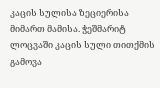კაცის სულისა ზეციერისა მიმართ მამისა. ჭეშმარიტ ლოცვაში კაცის სული თითქმის გამოვა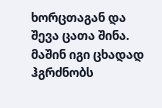ხორცთაგან და შევა ცათა შინა. მაშინ იგი ცხადად ჰგრძნობს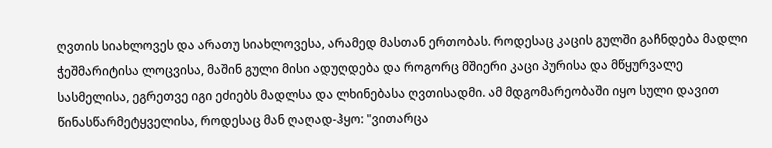ღვთის სიახლოვეს და არათუ სიახლოვესა, არამედ მასთან ერთობას. როდესაც კაცის გულში გაჩნდება მადლი ჭეშმარიტისა ლოცვისა, მაშინ გული მისი ადუღდება და როგორც მშიერი კაცი პურისა და მწყურვალე სასმელისა, ეგრეთვე იგი ეძიებს მადლსა და ლხინებასა ღვთისადმი. ამ მდგომარეობაში იყო სული დავით წინასწარმეტყველისა, როდესაც მან ღაღად-ჰყო: "ვითარცა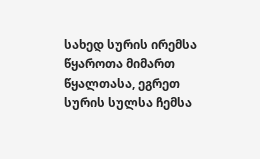სახედ სურის ირემსა წყაროთა მიმართ წყალთასა, ეგრეთ სურის სულსა ჩემსა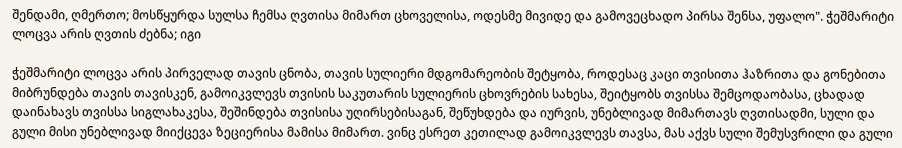შენდამი, ღმერთო; მოსწყურდა სულსა ჩემსა ღვთისა მიმართ ცხოველისა, ოდესმე მივიდე და გამოვეცხადო პირსა შენსა, უფალო". ჭეშმარიტი ლოცვა არის ღვთის ძებნა; იგი

ჭეშმარიტი ლოცვა არის პირველად თავის ცნობა, თავის სულიერი მდგომარეობის შეტყობა, როდესაც კაცი თვისითა ჰაზრითა და გონებითა მიბრუნდება თავის თავისკენ, გამოიკვლევს თვისის საკუთარის სულიერის ცხოვრების სახესა, შეიტყობს თვისსა შემცოდაობასა, ცხადად დაინახავს თვისსა სიგლახაკესა, შეშინდება თვისისა უღირსებისაგან, შეწუხდება და იურვის, უნებლივად მიმართავს ღვთისადმი, სული და გული მისი უნებლივად მიიქცევა ზეციერისა მამისა მიმართ. ვინც ესრეთ კეთილად გამოიკვლევს თავსა, მას აქვს სული შემუსვრილი და გული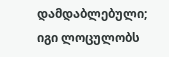დამდაბლებული; იგი ლოცულობს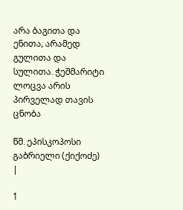არა ბაგითა და ენითა, არამედ გულითა და სულითა. ჭეშმარიტი ლოცვა არის პირველად თავის ცნობა

წმ. ეპისკოპოსი გაბრიელი (ქიქოძე) |

1